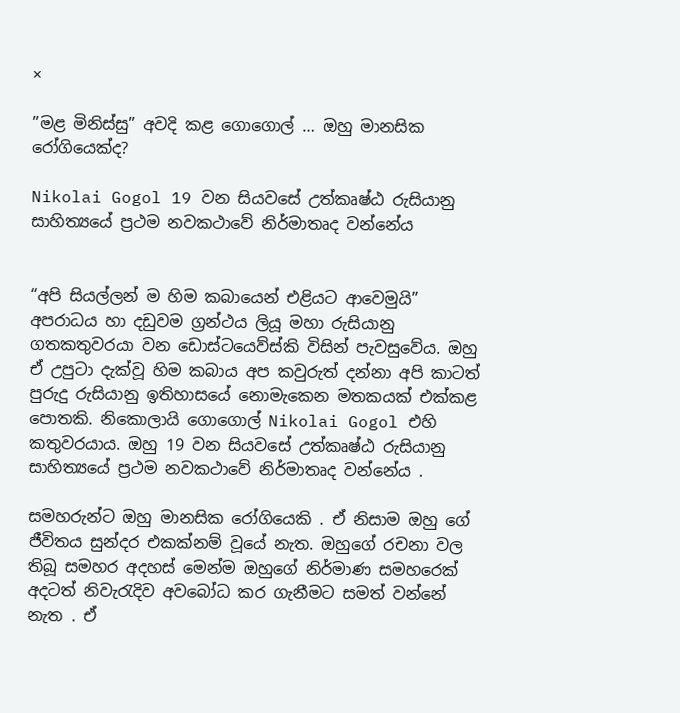×

”මළ මිනිස්සු” අවදි කළ ගොගොල් … ඔහු මානසික රෝගියෙක්ද?

Nikolai Gogol 19 වන සියවසේ උත්කෘෂ්ඨ රුසියානු සාහිත්‍යයේ ප්‍රථම නවකථාවේ නිර්මාතෘද වන්නේය


“අපි සියල්ලන් ම හිම කබායෙන් එළියට ආවෙමුයි” අපරාධය හා දඩුවම ග්‍රන්ථය ලියූ මහා රුසියානු ගතකතුවරයා වන ඩොස්ටයෙව්ස්කි විසින් පැවසුවේය. ඔහු ඒ උපුටා දැක්වූ හිම කබාය අප කවුරුත් දන්නා අපි කාටත් පුරුදු රුසියානු ඉතිහාසයේ නොමැකෙන මතකයක් එක්කළ පොතකි. නිකොලායි ගොගොල් Nikolai Gogol එහි කතුවරයාය. ඔහු 19 වන සියවසේ උත්කෘෂ්ඨ රුසියානු සාහිත්‍යයේ ප්‍රථම නවකථාවේ නිර්මාතෘද වන්නේය .

සමහරුන්ට ඔහු මානසික රෝගියෙකි . ඒ නිසාම ඔහු ගේ ජීවිතය සුන්දර එකක්නම් වූයේ නැත. ඔහුගේ රචනා වල තිබූ සමහර අදහස් මෙන්ම ඔහුගේ නිර්මාණ සමහරෙක් අදටත් නිවැරැදිව අවබෝධ කර ගැනීමට සමත් වන්නේ නැත . ඒ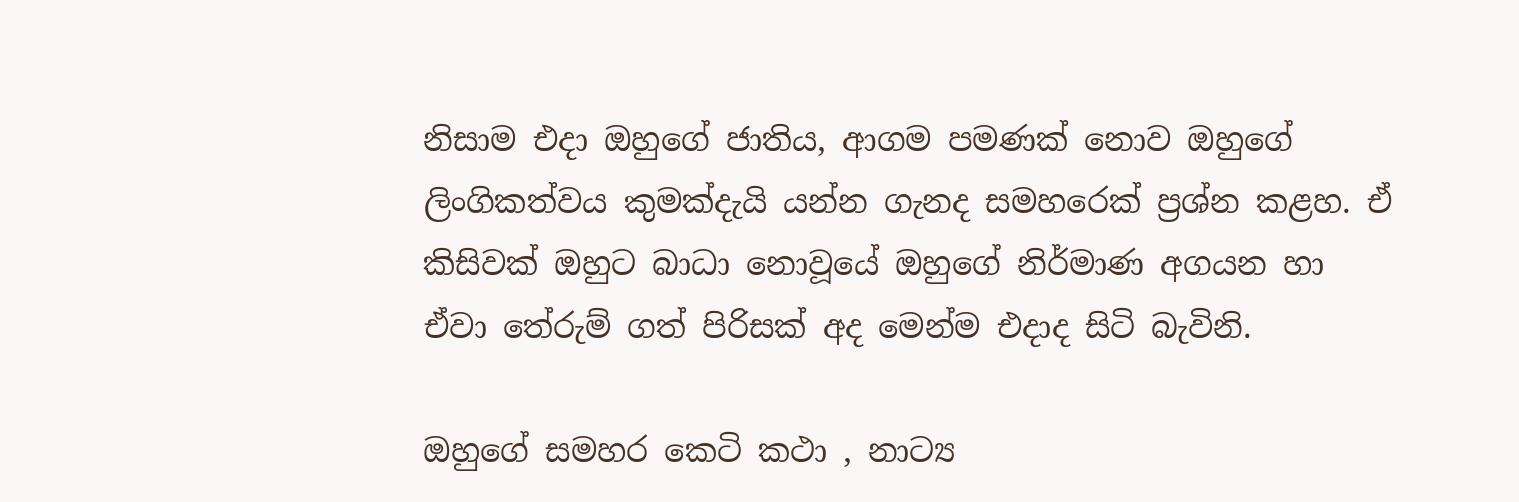නිසාම එදා ඔහුගේ ජාතිය, ආගම පමණක් නොව ඔහුගේ ලිංගිකත්වය කුමක්දැයි යන්න ගැනද සමහරෙක් ප්‍රශ්න කළහ. ඒ කිසිවක් ඔහුට බාධා නොවූයේ ඔහුගේ නිර්මාණ අගයන හා ඒවා තේරුම් ගත් පිරිසක් අද මෙන්ම එදාද සිටි බැවිනි.

ඔහුගේ සමහර කෙටි කථා , නාට්‍ය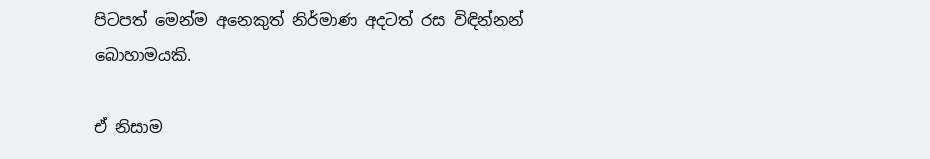පිටපත් මෙන්ම අනෙකුත් නිර්මාණ අදටත් රස විඳින්නන් බොහාමයකි.

ඒ නිසාම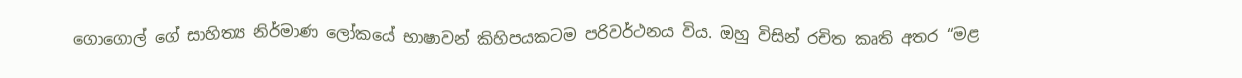ගොගොල් ගේ සාහිත්‍ය නිර්මාණ ලෝකයේ භාෂාවන් කිහිපයකටම පරිවර්ථනය විය. ඔහු විසින් රචිත කෘති අතර “මළ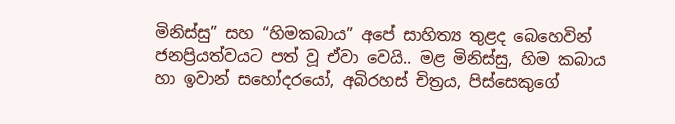මිනිස්සු” සහ “හිමකබාය” අපේ සාහිත්‍ය තුළද බෙහෙවින් ජනප්‍රියත්වයට පත් වූ ඒවා වෙයි.. මළ මිනිස්සු, හිම කබාය හා ඉවාන් සහෝදරයෝ, අබිරහස් චිත්‍රය, පිස්සෙකුගේ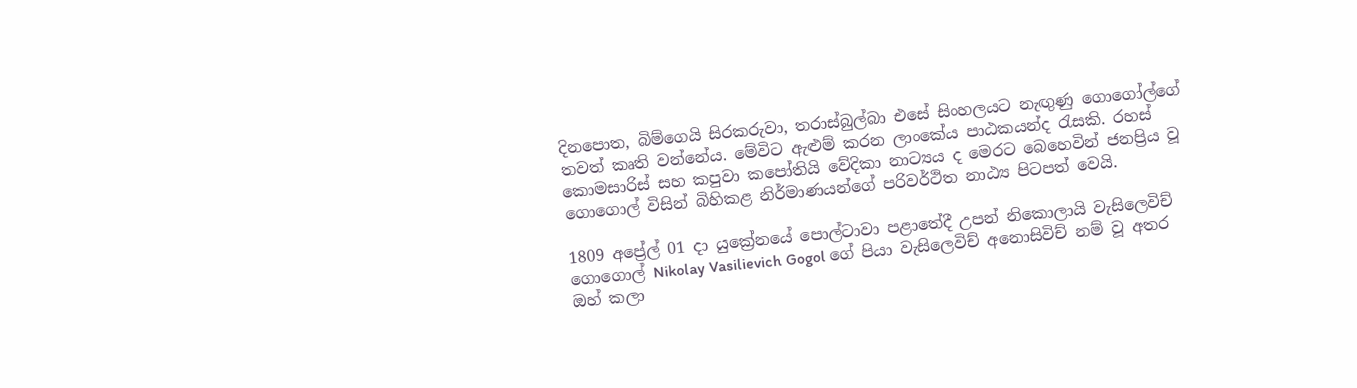දිනපොත, බිම්ගෙයි සිරකරුවා, තරාස්බුල්බා එසේ සිංහලයට නැඟුණු ගොගෝල්ගේ තවත් කෘති වන්නේය. මේවිට ඇළුම් කරන ලාංකේය පාඨකයන්ද රැසකි. රහස් කොමසාරිස් සහ කපුවා කපෝතියි වේදිකා නාට්‍යය ද මෙරට බෙහෙවින් ජනප්‍රිය වූ ගොගොල් විසින් බිහිකළ නිර්මාණයන්ගේ පරිවර්ථිත නාඨ්‍ය පිටපත් වෙයි.

1809 අප්‍රේල් 01 දා යුක්‍රේනයේ පොල්ටාවා පළාතේදී උපන් නිකොලායි වැසිලෙවිච් ගොගොල් Nikolay Vasilievich Gogol ගේ පියා වැසිලෙවිච් අනොසිවිච් නම් වූ අතර ඔහ් කලා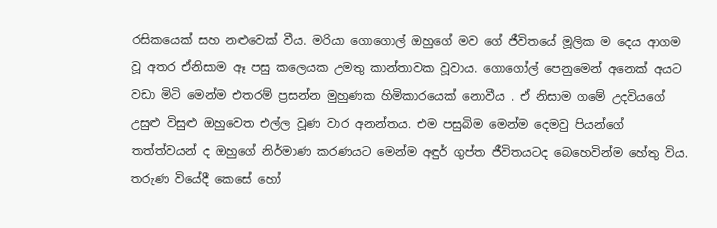රසිකයෙක් සහ නළුවෙක් වීය. මරියා ගොගොල් ඔහුගේ මව ගේ ජීවිතයේ මූලික ම දෙය ආගම වූ අතර ඒනිසාම ඈ පසු කලෙයක උමතු කාන්තාවක වූවාය. ගොගෝල් පෙනුමෙන් අනෙක් අයට වඩා මිටි මෙන්ම එතරම් ප්‍රසන්න මුහුණක හිමිකාරයෙක් නොවීය . ඒ නිසාම ගමේ උදවියගේ උසුළු විසුළු ඔහුවෙත එල්ල වූණ වාර අනන්තය. එම පසුබිම මෙන්ම දෙමවු පියන්ගේ තත්ත්වයන් ද ඔහුගේ නිර්මාණ කරණයට මෙන්ම අඳුර් ගුප්ත ජීවිතයටද බෙහෙවින්ම හේතු විය. තරුණ වියේදී කෙසේ හෝ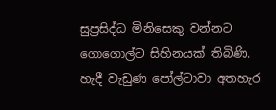සුප්‍රසිද්ධ මිනිසෙකු වන්නට ගොගොල්ට සිහිනයක් තිබිණි. හැදී වැඩුණ පෝල්ටාවා අතහැර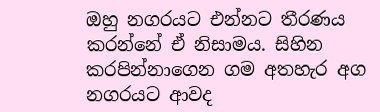ඔහු නගරයට එන්නට තීරණය කරන්නේ ඒ නිසාමය. සිහින කරපින්නාගෙන ගම අතහැර අග නගරයට ආවද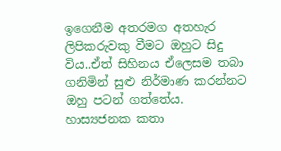ඉගෙනීම අතරමග අතහැර ලිපිකරුවකු වීමට ඔහුට සිදු විය..ඒත් සිහිනය ඒලෙසම තබා ගනිමින් සුළු නිර්මාණ කරන්නට ඔහු පටන් ගත්තේය. හාස්‍යජනක කතා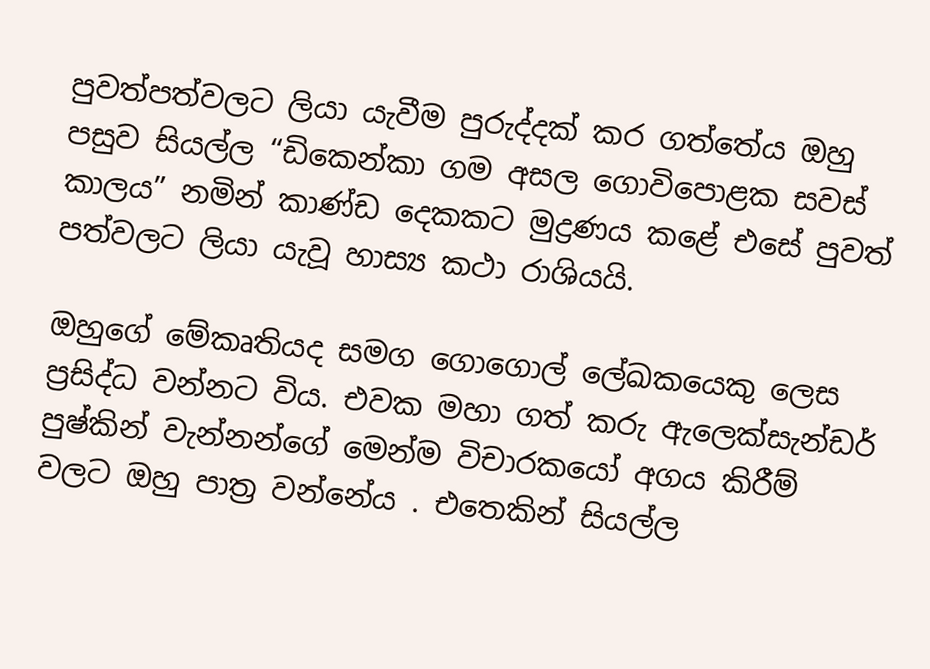පුවත්පත්වලට ලියා යැවීම පුරුද්දක් කර ගත්තේය ඔහු පසුව සියල්ල “ඩිකෙන්කා ගම අසල ගොවිපොළක සවස් කාලය” නමින් කාණ්ඩ දෙකකට මුද්‍රණය කළේ එසේ පුවත් පත්වලට ලියා යැවූ හාස්‍ය කථා රාශියයි.

ඔහුගේ මේකෘතියද සමග ගොගොල් ලේඛකයෙකු ලෙස ප්‍රසිද්ධ වන්නට විය. එවක මහා ගත් කරු ඇලෙක්සැන්ඩර් පුෂ්කින් වැන්නන්ගේ මෙන්ම විචාරකයෝ අගය කිරීම් වලට ඔහු පාත්‍ර වන්නේය . එතෙකින් සියල්ල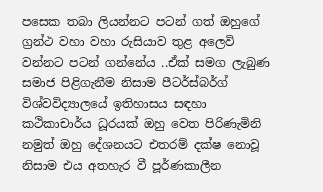පසෙක තබා ලියන්නට පටන් ගත් ඔහුගේ ග්‍රන්ථ වහා වහා රුසියාව තුළ අලෙවි වන්නට පටන් ගන්නේය ..ඒක් සමග ලැබුණ සමාජ පිළිගැනීම නිසාම පීටර්ස්බර්ග් විශ්වවිද්‍යාලයේ ඉතිහාසය සඳහා කථිකාචාර්ය ධූරයක් ඔහු වෙත පිරිණැමිනි නමුත් ඔහු දේශනයට එතරම් දක්ෂ නොවූ නිසාම එය අතහැර වී පූර්ණකාලීන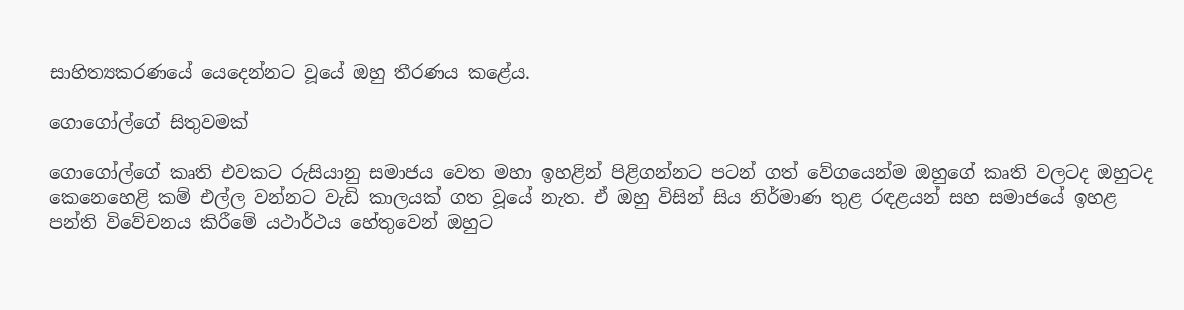සාහිත්‍යකරණයේ යෙදෙන්නට වූයේ ඔහු තීරණය කළේය.

ගොගෝල්ගේ සිතුවමක්

ගොගෝල්ගේ කෘති එවකට රුසියානු සමාජය වෙත මහා ඉහළින් පිළිගන්නට පටන් ගත් වේගයෙන්ම ඔහුගේ කෘති වලටද ඔහුටද කෙනෙහෙළි කම් එල්ල වන්නට වැඩි කාලයක් ගත වූයේ නැත. ඒ ඔහු විසින් සිය නිර්මාණ තුළ රඳළයන් සහ සමාජයේ ඉහළ පන්ති විවේචනය කිරීමේ යථාර්ථය හේතුවෙන් ඔහුට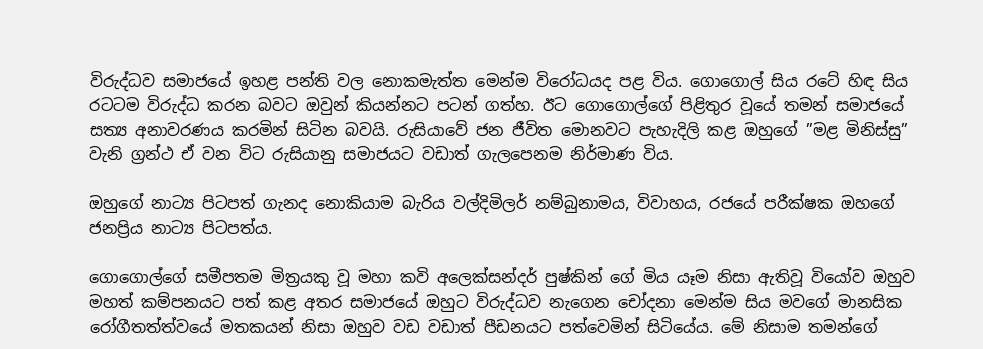විරුද්ධව සමාජයේ ඉහළ පන්ති වල නොකමැත්ත මෙන්ම විරෝධයද පළ විය. ගොගොල් සිය රටේ හිඳ සිය රටටම විරුද්ධ කරන බවට ඔවුන් කියන්නට පටන් ගත්හ. ඊට ගොගොල්ගේ පිළිතුර වූයේ තමන් සමාජයේ සත්‍ය අනාවරණය කරමින් සිටින බවයි. රුසියාවේ ජන ජීවිත මොනවට පැහැදිලි කළ ඔහුගේ ”මළ මිනිස්සු” වැනි ග්‍රන්ථ ඒ වන විට රුසියානු සමාජයට වඩාත් ගැලපෙනම නිර්මාණ විය.

ඔහුගේ නාට්‍ය පිටපත් ගැනද නොකියාම බැරිය වල්දිමිලර් නම්බුනාමය, විවාහය, රජයේ පරීක්ෂක ඔහගේ ජනප්‍රිය නාට්‍ය පිටපත්ය.

ගොගොල්ගේ සමීපතම මිත්‍රයකු වූ මහා කවි අලෙක්සන්දර් පුෂ්කින් ගේ මිය යෑම නිසා ඇතිවූ වියෝව ඔහුව මහත් කම්පනයට පත් කළ අතර සමාජයේ ඔහුට විරුද්ධව නැගෙන චෝදනා මෙන්ම සිය මවගේ මානසික රෝගීතත්ත්වයේ මතකයන් නිසා ඔහුව වඩ වඩාත් පීඩනයට පත්වෙමින් සිටියේය. මේ නිසාම තමන්ගේ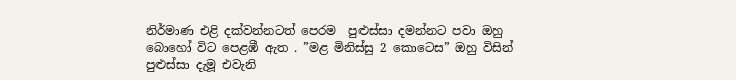නිර්මාණ එළි දක්වන්නටත් පෙරම  පුළුස්සා දමන්නට පවා ඔහු බොහෝ විට පෙළඹී ඇත . ”මළ මිනිස්සු 2 කොටෙස” ඔහු විසින් පුළුස්සා දැමූ එවැනි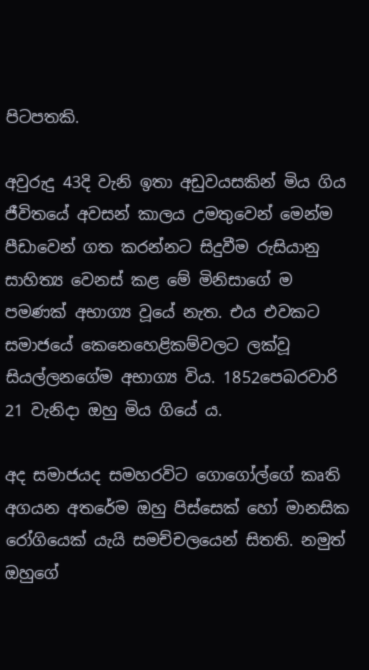පිටපතකි.

අවුරුදු 43දි වැනි ඉතා අඩුවයසකින් මිය ගිය ජීවිතයේ අවසන් කාලය උමතුවෙන් මෙන්ම පීඩාවෙන් ගත කරන්නට සිදුවීම රුසියානු සාහිත්‍ය වෙනස් කළ මේ මිනිසාගේ ම පමණක් අභාග්‍ය වූයේ නැත. එය එවකට සමාජයේ කෙනෙහෙළිකම්වලට ලක්වූ සියල්ලනගේම අභාග්‍ය විය. 1852පෙබරවාරි 21 වැනිදා ඔහු මිය ගියේ ය.

අද සමාජයද සමහරවිට ගොගෝල්ගේ කෘති අගයන අතරේම ඔහු පිස්සෙක් හෝ මානසික රෝගියෙක් යැයි සමච්චලයෙන් සිතති. නමුත් ඔහුගේ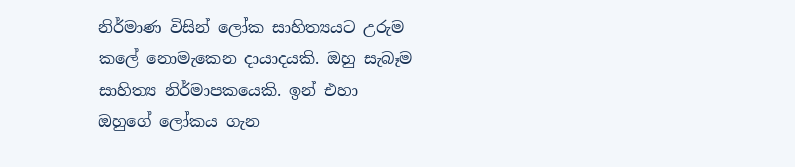නිර්මාණ විසින් ලෝක සාහිත්‍යයට උරුම කලේ නොමැකෙන දායාදයකි. ඔහු සැබෑම සාහිත්‍ය නිර්මාපකයෙකි. ඉන් එහා ඔහුගේ ලෝකය ගැන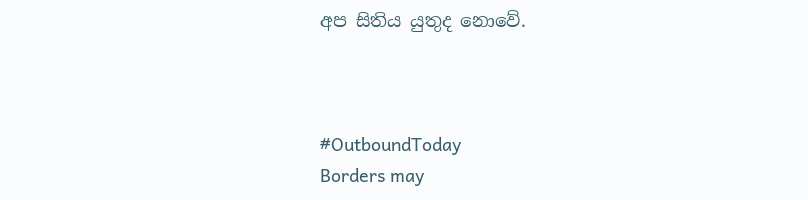අප සිතිය යුතුද නොවේ.



#OutboundToday
Borders may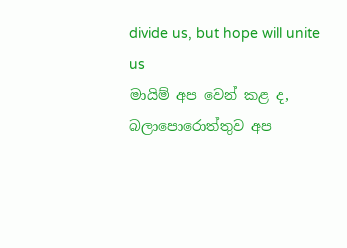divide us, but hope will unite us
මායිම් අප වෙන් කළ ද, බලාපොරොත්තුව අප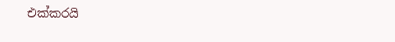එක්කරයි